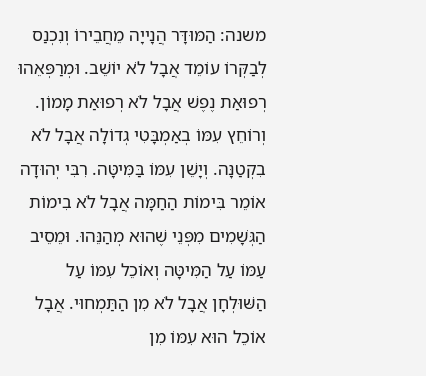משנה: הַמּוּדָּר הֲנָייָה מֵחֲבֵירוֹ וְנִכְנַס לְבַקְּרוֹ עוֹמֵד אֲבָל לֹא יוֹשֵׁב. וּמְרַפְּאֵהוּ רְפוּאַת נֶפֶשׁ אֲבָל לֹא רְפוּאַת מָמוֹן. וְרוֹחֵץ עִמּוֹ בְאַמְבָּטִי גְדוֹלָה אֲבָל לֹא בִקְטַנָּה. וְיָשֵׁן עִמּוֹ בַּמִּיטָּה. רִבִּי יְהוּדָה אוֹמֵר בִּימוֹת הַחַמָּה אֲבָל לֹא בִימוֹת הַגְּשָׁמִים מִפְּנֵי שֶׁהוּא מְהַנֵּהוּ. וּמֵסֵיב עַמּוֹ עַל הַמִּיטָּה וְאוֹכֵל עִמּוֹ עַל הַשּׁוּלְחָן אֲבָל לֹא מִן הַתַּמְחוּי. אֲבָל אוֹכֵל הוּא עִמּוֹ מִן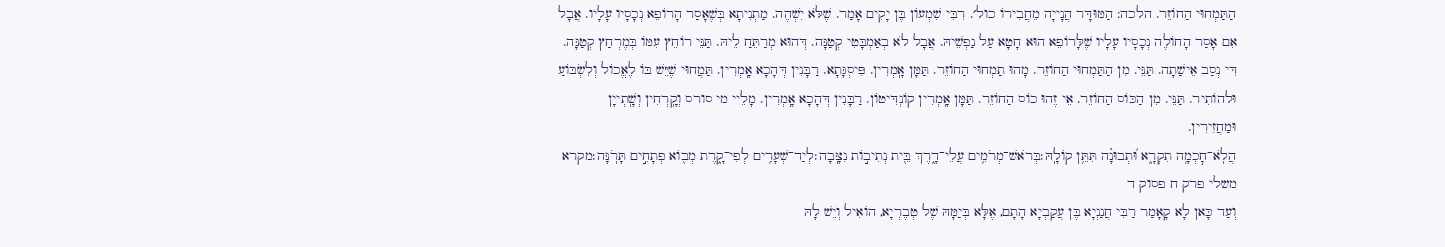הַתַּמְחוּי הַחוֹזֵר. הלכה: הַמּוּדָּר הֲנָייָה מֵחֲבִירוֹ כול׳. רִבִּי שִׁמְעוֹן בֶּן יָקִים אָמַר. שֶׁלֹּא יִשְׁהֶה. מַתְנִיתָא בְּשֶׁאָסַר הָרוֹפֵא נְכָסָיו עָלָיו. אֲבָל אִם אָסַר הָחוֹלֶה נְכָסָיו עָלָיו שֶׁלָּרוֹפֵא הוּא חָטָא עַל נַפְשֵׁיהּ. אֲבָל לֹא בְאַמְבָּטִי קְטַנָּה. דְּהוּא מְרַתֵּחַ לֵיהּ. תַּנֵּי רוֹחֵץ עִמּוֹ בְּמֶרְחַץ קְטַנָּה. דִּי נְסַב אֵישַׁתָה. תַּנֵּי. מִן הַתַּמְחוּי הַחוֹזֵר. מָהוּ תַמְחוּי הַחוֹזֵר. תַּמָּן אָֽמְרִין. פִּיסְגָּתָא. רַבָּנִין דְּהָכָא אָֽמְרִין. תַּמֲחוּי שֶׁיֵּשׁ בּוֹ לֶאֱכוֹל וְלִשְׂבּוֹעַ וּלהוֹתִיר. תַּנֵּי. מִן הַכּוֹס הַחוֹזֵר. אֵי זֶהוּ כוֹס הַחוֹזֵר. תַּמָּן אָֽמְרִין קוֹנְדִּיטוֹן. רַבָּנִין דְּהָכָא אָֽמְרִין. מָלֵיי מי סורס וְקָֽרְחִין וְשָֽׁתְייָן וּמַחֲזִירִין.
הֲלֹֽא־חׇכְמָ֥ה תִקְרָ֑א וּ֝תְבוּנָ֗ה תִּתֵּ֥ן קוֹלָֽהּ׃בְּרֹאשׁ־מְרֹמִ֥ים עֲלֵי־דָ֑רֶךְ בֵּ֖ית נְתִיב֣וֹת נִצָּֽבָה׃לְיַד־שְׁעָרִ֥ים לְפִי־קָ֑רֶת מְב֖וֹא פְתָחִ֣ים תָּרֹֽנָּה׃מקרא משלי פרק ח פסוק ד
וְעַד כָּאן לָא קָאָמַר רַבִּי חֲנַנְיָא בֶּן עֲקַבְיָא הָתָם, אֶלָּא בְּיַמָּהּ שֶׁל טְבֶרְיָא, הוֹאִיל וְיֵשׁ לָהּ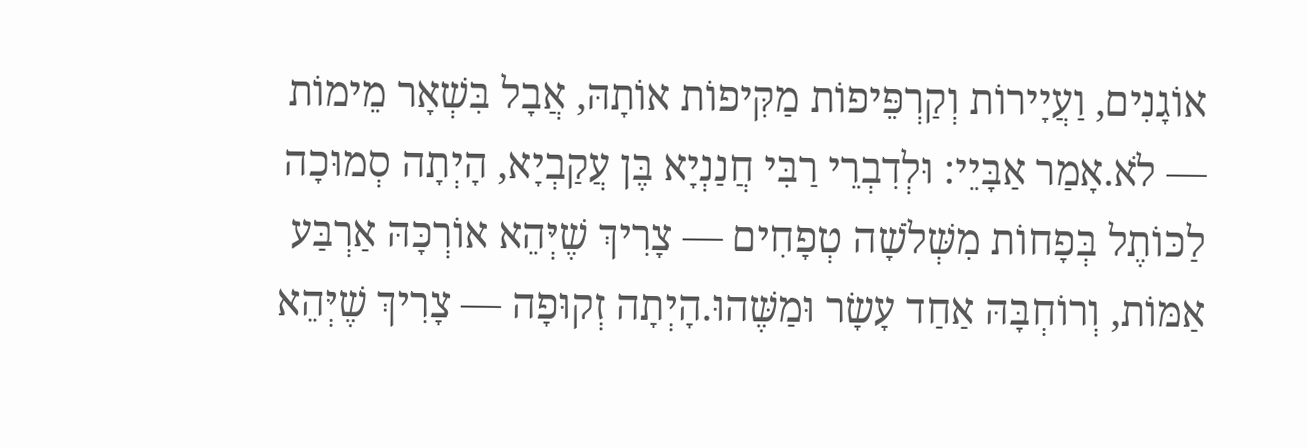אוֹגָנִים, וַעֲיָירוֹת וְקַרְפֵּיפוֹת מַקִּיפוֹת אוֹתָהּ, אֲבָל בִּשְׁאָר מֵימוֹת — לֹא.אָמַר אַבָּיֵי: וּלְדִבְרֵי רַבִּי חֲנַנְיָא בֶּן עֲקַבְיָא, הָיְתָה סְמוּכָה לַכּוֹתֶל בְּפָחוֹת מִשְּׁלֹשָׁה טְפָחִים — צָרִיךְ שֶׁיְּהֵא אוֹרְכָּהּ אַרְבַּע אַמּוֹת, וְרוֹחְבָּהּ אַחַד עָשָׂר וּמַשֶּׁהוּ.הָיְתָה זְקוּפָה — צָרִיךְ שֶׁיְּהֵא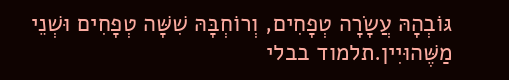גּוֹבְהָהּ עֲשָׂרָה טְפָחִים, וְרוֹחְבָּהּ שִׁשָּׁה טְפָחִים וּשְׁנֵי מַשֶּׁהוּיִין.תלמוד בבלי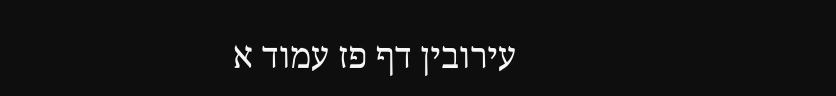עירובין דף פז עמוד א